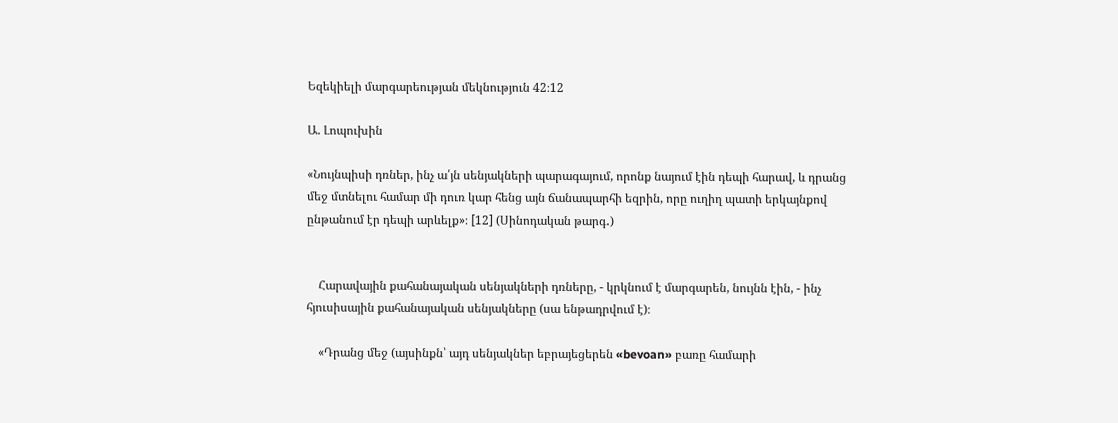Եզեկիելի մարգարեության մեկնություն 42։12

Ա. Լոպուխին

«Նույնպիսի դռներ, ինչ ա՛յն սենյակների պարագայում, որոնք նայում էին դեպի հարավ, և դրանց մեջ մտնելու համար մի դուռ կար հենց այն ճանապարհի եզրին, որը ուղիղ պատի երկայնքով ընթանում էր դեպի արևելք»։ [12] (Սինոդական թարգ․)


    Հարավային քահանայական սենյակների դռները, - կրկնում է մարգարեն, նույնն էին, - ինչ հյուսիսային քահանայական սենյակները (սա ենթադրվում է)։

    «Դրանց մեջ (այսինքն՝ այդ սենյակներ եբրայեցերեն «bevoan» բառը համարի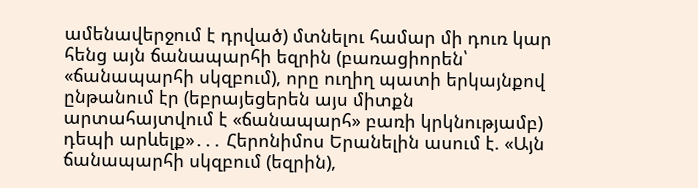ամենավերջում է դրված) մտնելու համար մի դուռ կար հենց այն ճանապարհի եզրին (բառացիորեն՝ «ճանապարհի սկզբում), որը ուղիղ պատի երկայնքով ընթանում էր (եբրայեցերեն այս միտքն արտահայտվում է «ճանապարհ» բառի կրկնությամբ) դեպի արևելք»․․․ Հերոնիմոս Երանելին ասում է. «Այն ճանապարհի սկզբում (եզրին),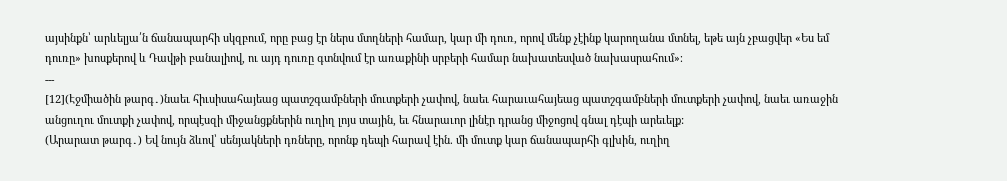այսինքն՝ արևելյա՛ն ճանապարհի սկզբում, որը բաց էր ներս մտղների համար, կար մի դուռ, որով մենք չէինք կարողանա մտնել, եթե այն չբացվեր «Ես եմ դուռը» խոսքերով և Դավթի բանալիով, ու այդ դուռը գտնվում էր առաքինի սրբերի համար նախատեսված նախասրահում»։
---
[12](Էջմիածին թարգ․)նաեւ հիւսիսահայեաց պատշգամբների մուտքերի չափով, նաեւ հարաւահայեաց պատշգամբների մուտքերի չափով, նաեւ առաջին անցուղու մուտքի չափով, որպէսզի միջանցքներին ուղիղ լոյս տային, եւ հնարաւոր լինէր դրանց միջոցով գնալ դէպի արեւելք:
(Արարատ թարգ․) Եվ նույն ձևով՝ սենյակների դռները, որոնք դեպի հարավ էին. մի մուտք կար ճանապարհի գլխին, ուղիղ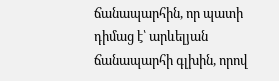ճանապարհին, որ պատի դիմաց է՝ արևելյան ճանապարհի գլխին, որով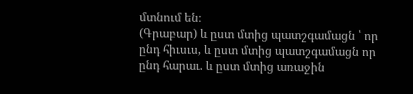մտնում են։
(Գրաբար) և ըստ մտից պատշգամացն ՝ որ ընդ հիւսւս, և ըստ մտից պատշգամացն որ ընդ հարաւ. և ըստ մտից առաջին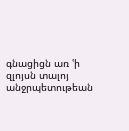գնացիցն առ 'ի զլոյսն տալոյ անջրպետութեան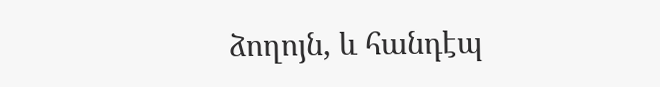ձողոյն, և հանդէպ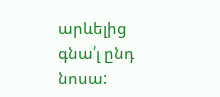արևելից գնա՛լ ընդ նոսա: